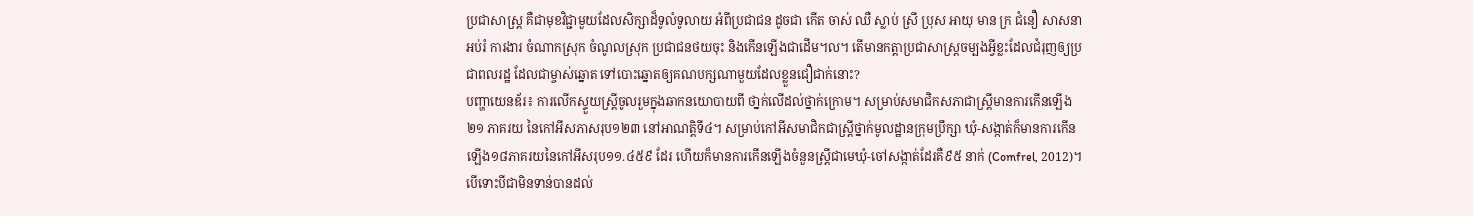ប្រជាសាស្ត្រ គឺជាមុខវិជ្ជាមួយដែលសិក្សាដ៏ទូលំទូលាយ អំពីប្រជាជន ដូចជា កើត ចាស់ ឈឺ ស្លាប់ ស្រី ប្រុស អាយុ មាន ក្រ ជំនឿ សាសនា អប់រំ ការងារ ចំណាកស្រុក ចំណូលស្រុក ប្រជាជនថយចុះ និងកើនឡើងជាដើម។ល។ តើមានកត្តាប្រជាសាស្ត្រចម្បងអ្វីខ្លះដែលជំរុញឲ្យប្រជាពលរដ្ឋ ដែលជាម្ចាស់ឆ្នោត ទៅបោះឆ្នោតឲ្យគណបក្សណាមួយដែលខ្លួនជឿជាក់នោះ?
បញ្ហាយេនឌ័រ៖ ការលើកស្ទួយស្រ្តីចូលរួមក្នុងឆាកនយោបាយពី ថា្នក់លើដល់ថ្នាក់ក្រោម។ សម្រាប់សមាជិកសភាជាស្ត្រីមានការកើនឡើង ២១ ភាគរយ នៃកៅអីសភាសរុប១២៣ នៅអាណត្តិទី៤។ សម្រាប់កៅអីសមាជិកជាស្ត្រីថ្នាក់មូលដ្ឋានក្រុមប្រឹក្សា ឃុំ-សង្កាត់ក៏មានការកើនឡើង១៨ភាគរយនៃកៅអីសរុប១១.៤៥៩ ដែរ ហើយក៏មានការកើនឡើងចំនួនស្រ្តីជាមេឃុំ-ចៅសង្កាត់ដែរគឺ៩៥ នាក់ (Comfrel, 2012)។ បើទោះបីជាមិនទាន់បានដល់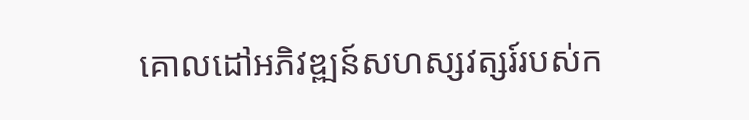គោលដៅអភិវឌ្ឍន៍សហស្សវត្សរ៍របស់ក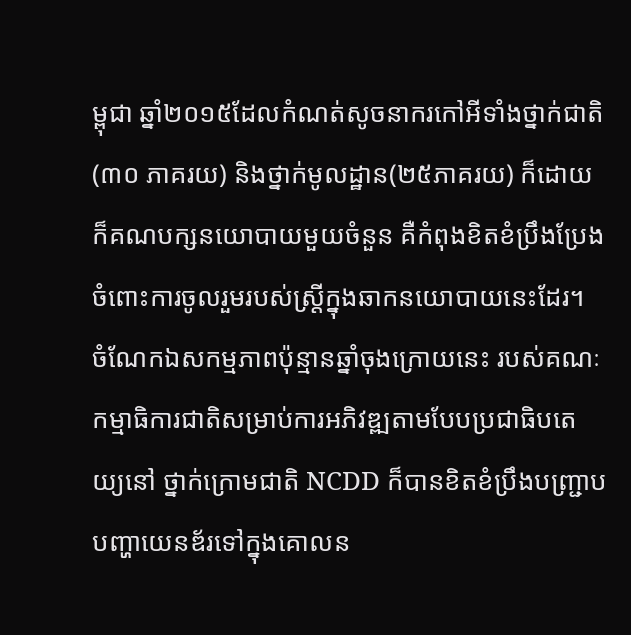ម្ពុជា ឆ្នាំ២០១៥ដែលកំណត់សូចនាករកៅអីទាំងថ្នាក់ជាតិ(៣០ ភាគរយ) និងថ្នាក់មូលដ្ឋាន(២៥ភាគរយ) ក៏ដោយ ក៏គណបក្សនយោបាយមួយចំនួន គឺកំពុងខិតខំប្រឹងប្រែង ចំពោះការចូលរួមរបស់ស្រ្តីក្នុងឆាកនយោបាយនេះដែរ។
ចំណែកឯសកម្មភាពប៉ុន្មានឆ្នាំចុងក្រោយនេះ របស់គណៈកម្មាធិការជាតិសម្រាប់ការអភិវឌ្ឍតាមបែបប្រជាធិបតេយ្យនៅ ថ្នាក់ក្រោមជាតិ NCDD ក៏បានខិតខំប្រឹងបញ្ជ្រាបបញ្ហាយេនឌ័រទៅក្នុងគោលន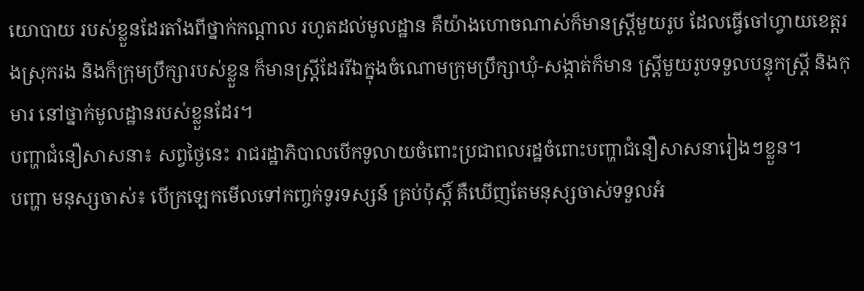យោបាយ របស់ខ្លួនដែរតាំងពីថ្នាក់កណ្តាល រហូតដល់មូលដ្ឋាន គឺយ៉ាងហោចណាស់ក៏មានស្រ្តីមួយរូប ដែលធ្វើចៅហ្វាយខេត្តរងស្រុករង និងក៏ក្រុមប្រឹក្សារបស់ខ្លួន ក៏មានស្ត្រីដែររីឯក្នុងចំណោមក្រុមប្រឹក្សាឃុំ-សង្កាត់ក៏មាន ស្ត្រីមួយរូបទទួលបន្ទុកស្រ្តី និងកុមារ នៅថ្នាក់មូលដ្ឋានរបស់ខ្លួនដែរ។
បញ្ហាជំនឿសាសនា៖ សព្វថ្ងៃនេះ រាជរដ្ឋាភិបាលបើកទូលាយចំពោះប្រជាពលរដ្ឋចំពោះបញ្ហាជំនឿសាសនារៀងៗខ្លួន។
បញ្ហា មនុស្សចាស់៖ បើក្រឡេកមើលទៅកញ្ចក់ទូរទស្សន៍ គ្រប់ប៉ុស្តិ៍ គឺឃើញតែមនុស្សចាស់ទទួលអំ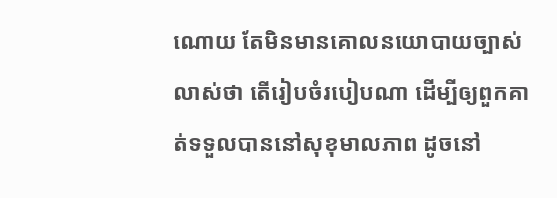ណោយ តែមិនមានគោលនយោបាយច្បាស់លាស់ថា តើរៀបចំរបៀបណា ដើម្បីឲ្យពួកគាត់ទទួលបាននៅសុខុមាលភាព ដូចនៅ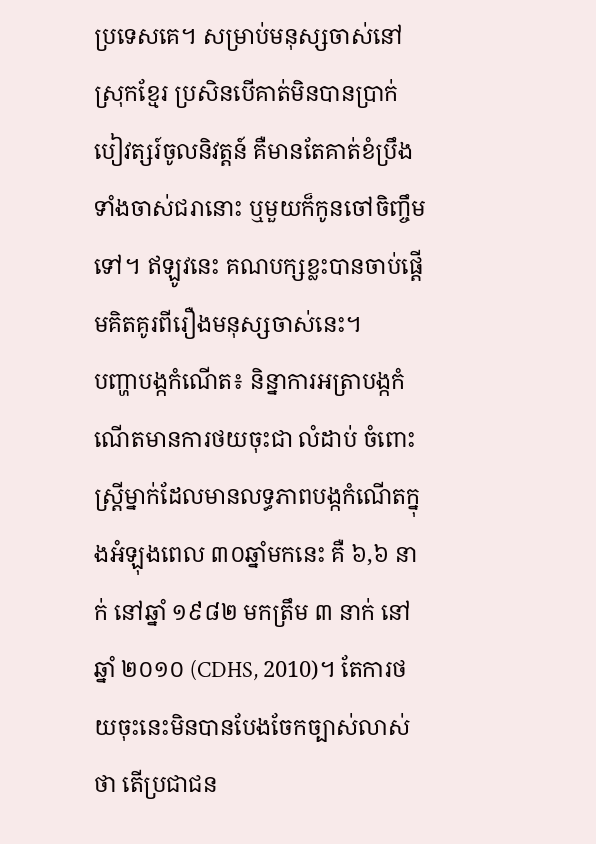ប្រទេសគេ។ សម្រាប់មនុស្សចាស់នៅស្រុកខ្មែរ ប្រសិនបើគាត់មិនបានប្រាក់បៀវត្សរ៍ចូលនិវត្តន៍ គឺមានតែគាត់ខំប្រឹងទាំងចាស់ជរានោះ ឬមួយក៏កូនចៅចិញ្ចឹមទៅ។ ឥឡូវនេះ គណបក្សខ្លះបានចាប់ផ្តើមគិតគូរពីរឿងមនុស្សចាស់នេះ។
បញ្ហាបង្កកំណើត៖ និន្នាការអត្រាបង្កកំណើតមានការថយចុះជា លំដាប់ ចំពោះស្រ្តីម្នាក់ដែលមានលទ្ធភាពបង្កកំណើតក្នុងអំឡុងពេល ៣០ឆ្នាំមកនេះ គឺ ៦,៦ នាក់ នៅឆ្នាំ ១៩៨២ មកត្រឹម ៣ នាក់ នៅឆ្នាំ ២០១០ (CDHS, 2010)។ តែការថយចុះនេះមិនបានបែងចែកច្បាស់លាស់ថា តើប្រជាជន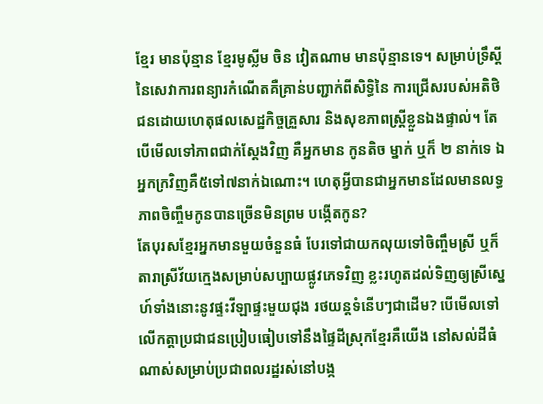ខ្មែរ មានប៉ុន្មាន ខ្មែរមូស្លីម ចិន វៀតណាម មានប៉ុន្មានទេ។ សម្រាប់ទ្រឹស្តីនៃសេវាការពន្យារកំណើតគឺគ្រាន់បញ្ជាក់ពីសិទ្ធិនៃ ការជ្រើសរបស់អតិថិជនដោយហេតុផលសេដ្ឋកិច្ចគ្រួសារ និងសុខភាពស្ត្រីខ្លួនឯងផ្ទាល់។ តែបើមើលទៅភាពជាក់ស្តែងវិញ គឺអ្នកមាន កូនតិច ម្នាក់ ឬក៏ ២ នាក់ទេ ឯអ្នកក្រវិញគឺ៥ទៅ៧នាក់ឯណោះ។ ហេតុអ្វីបានជាអ្នកមានដែលមានលទ្ធភាពចិញ្ចឹមកូនបានច្រើនមិនព្រម បង្កើតកូន?
តែបុរសខ្មែរអ្នកមានមួយចំនួនធំ បែរទៅជាយកលុយទៅចិញ្ចឹមស្រី ឬក៏តារាស្រីវ័យក្មេងសម្រាប់សប្បាយផ្លូវភេទវិញ ខ្លះរហូតដល់ទិញឲ្យស្រីស្នេហ៍ទាំងនោះនូវផ្ទះវីឡាផ្ទះមួយជុង រថយន្តទំនើបៗជាដើម? បើមើលទៅលើកត្តាប្រជាជនប្រៀបធៀបទៅនឹងផ្ទៃដីស្រុកខ្មែរគឺយើង នៅសល់ដីធំណាស់សម្រាប់ប្រជាពលរដ្ឋរស់នៅបង្ក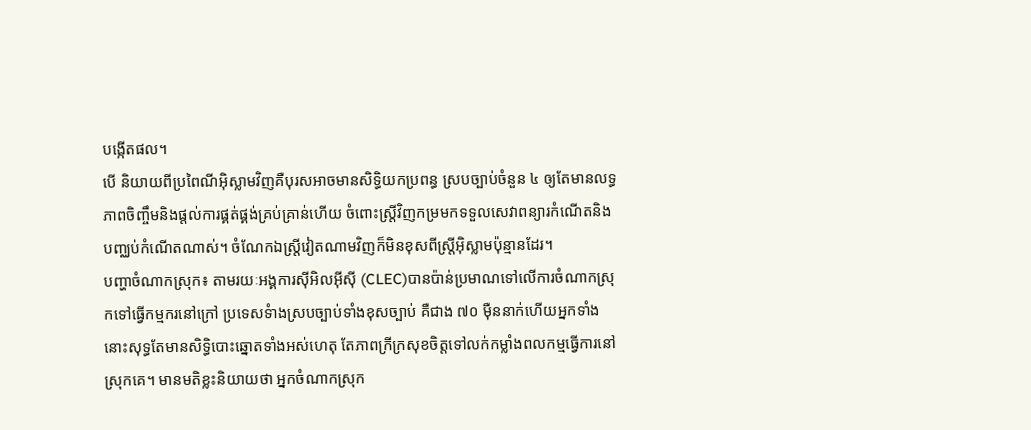បង្កើតផល។
បើ និយាយពីប្រពៃណីអ៊ិស្លាមវិញគឺបុរសអាចមានសិទ្ធិយកប្រពន្ធ ស្របច្បាប់ចំនួន ៤ ឲ្យតែមានលទ្ធភាពចិញ្ចឹមនិងផ្តល់ការផ្គត់ផ្គង់គ្រប់គ្រាន់ហើយ ចំពោះស្រី្តវិញកម្រមកទទួលសេវាពន្យារកំណើតនិងបញ្ឈប់កំណើតណាស់។ ចំណែកឯស្រី្តវៀតណាមវិញក៏មិនខុសពីស្រី្តអ៊ិស្លាមប៉ុន្មានដែរ។
បញ្ហាចំណាកស្រុក៖ តាមរយៈអង្គការស៊ីអិលអ៊ីស៊ី (CLEC)បានប៉ាន់ប្រមាណទៅលើការចំណាកស្រុកទៅធ្វើកម្មករនៅក្រៅ ប្រទេសទំាងស្របច្បាប់ទាំងខុសច្បាប់ គឺជាង ៧០ ម៉ឺននាក់ហើយអ្នកទាំងនោះសុទ្ធតែមានសិទ្ធិបោះឆ្នោតទាំងអស់ហេតុ តែភាពក្រីក្រសុខចិត្តទៅលក់កម្លាំងពលកម្មធ្វើការនៅស្រុកគេ។ មានមតិខ្លះនិយាយថា អ្នកចំណាកស្រុក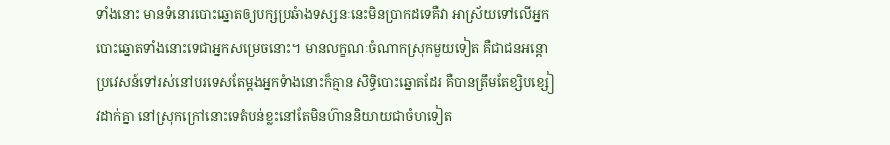ទាំងនោះ មានទំនោរបោះឆ្នោតឲ្យបក្សប្រឆំាងទស្សនៈនេះមិនប្រាកដទេគឺវា អាស្រ័យទៅលើអ្នកបោះឆ្នោតទាំងនោះទេជាអ្នកសម្រេចនោះ។ មានលក្ខណៈចំណាកស្រុកមួយទៀត គឺជាជនអន្តោប្រវេសន៍ទៅរស់នៅបរទេសតែម្តងអ្នកទំាងនោះក៏គ្មាន សិទ្ធិបោះឆ្នោតដែរ គឺបានត្រឹមតែខ្សិបខ្សៀវដាក់គ្នា នៅស្រុកក្រៅនោះទេតំបន់ខ្លះនៅតែមិនហ៊ាននិយាយជាចំហទៀត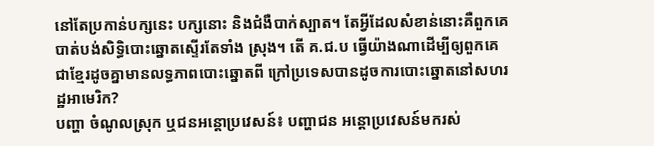នៅតែប្រកាន់បក្សនេះ បក្សនោះ និងជំងឺបាក់ស្បាត។ តែអ្វីដែលសំខាន់នោះគឺពួកគេបាត់បង់សិទ្ធិបោះឆ្នោតស្ទើរតែទាំង ស្រុង។ តើ គ.ជ.ប ធ្វើយ៉ាងណាដើម្បីឲ្យពួកគេជាខ្មែរដូចគ្នាមានលទ្ធភាពបោះឆ្នោតពី ក្រៅប្រទេសបានដូចការបោះឆ្នោតនៅសហរដ្ឋអាមេរិក?
បញ្ហា ចំណូលស្រុក ឬជនអន្តោប្រវេសន៍៖ បញ្ហាជន អន្តោប្រវេសន៍មករស់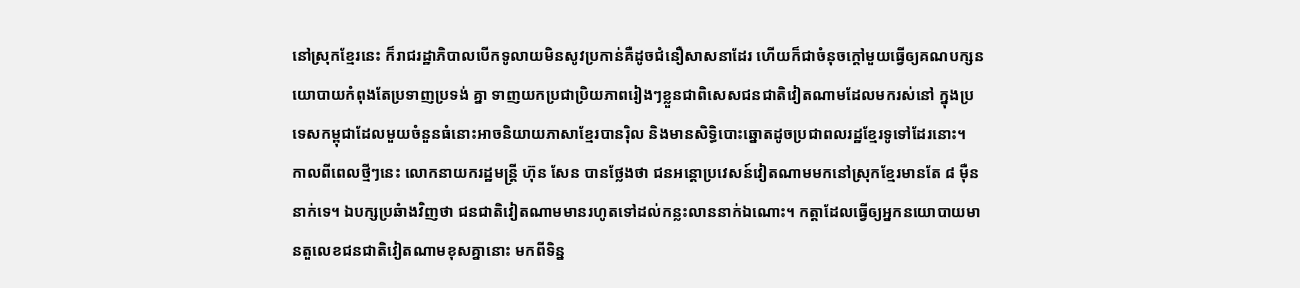នៅស្រុកខ្មែរនេះ ក៏រាជរដ្ឋាភិបាលបើកទូលាយមិនសូវប្រកាន់គឺដូចជំនឿសាសនាដែរ ហើយក៏ជាចំនុចក្តៅមួយធ្វើឲ្យគណបក្សនយោបាយកំពុងតែប្រទាញប្រទង់ គ្នា ទាញយកប្រជាប្រិយភាពរៀងៗខ្លួនជាពិសេសជនជាតិវៀតណាមដែលមករស់នៅ ក្នុងប្រទេសកម្ពុជាដែលមួយចំនួនធំនោះអាចនិយាយភាសាខ្មែរបានរ៉ិល និងមានសិទ្ធិបោះឆ្នោតដូចប្រជាពលរដ្ឋខ្មែរទូទៅដែរនោះ។
កាលពីពេលថ្មីៗនេះ លោកនាយករដ្ឋមន្ត្រី ហ៊ុន សែន បានថ្លែងថា ជនអន្តោប្រវេសន៍វៀតណាមមកនៅស្រុកខ្មែរមានតែ ៨ ម៉ឺននាក់ទេ។ ឯបក្សប្រឆំាងវិញថា ជនជាតិវៀតណាមមានរហូតទៅដល់កន្លះលាននាក់ឯណោះ។ កត្តាដែលធ្វើឲ្យអ្នកនយោបាយមានតួលេខជនជាតិវៀតណាមខុសគ្នានោះ មកពីទិន្ន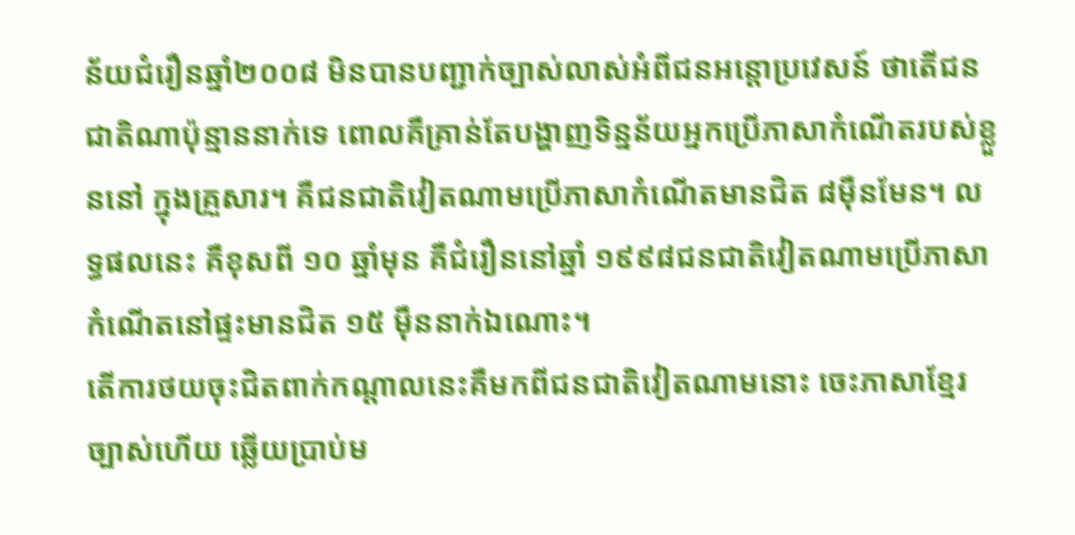ន័យជំរឿនឆ្នាំ២០០៨ មិនបានបញ្ជាក់ច្បាស់លាស់អំពីជនអន្តោប្រវេសន៍ ថាតើជនជាតិណាប៉ុន្មាននាក់ទេ ពោលគឺគ្រាន់តែបង្ហាញទិន្នន័យអ្នកប្រើភាសាកំណើតរបស់ខ្លួននៅ ក្នុងគ្រួសារ។ គឺជនជាតិវៀតណាមប្រើភាសាកំណើតមានជិត ៨ម៉ឺនមែន។ លទ្ធផលនេះ គឺខុសពី ១០ ឆ្នាំមុន គឺជំរឿននៅឆ្នាំ ១៩៩៨ជនជាតិវៀតណាមប្រើភាសាកំណើតនៅផ្ទះមានជិត ១៥ ម៉ឺននាក់ឯណោះ។
តើការថយចុះជិតពាក់កណ្តាលនេះគឺមកពីជនជាតិវៀតណាមនោះ ចេះភាសាខ្មែរច្បាស់ហើយ ឆ្លើយប្រាប់ម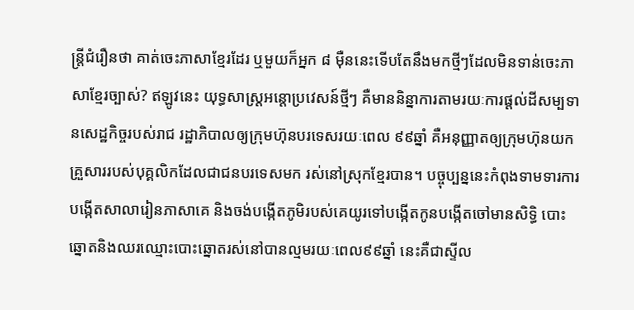ន្ត្រីជំរឿនថា គាត់ចេះភាសាខ្មែរដែរ ឬមួយក៏អ្នក ៨ ម៉ឺននេះទើបតែនឹងមកថ្មីៗដែលមិនទាន់ចេះភាសាខ្មែរច្បាស់? ឥឡូវនេះ យុទ្ធសាស្ត្រអន្តោប្រវេសន៍ថ្មីៗ គឺមាននិន្នាការតាមរយៈការផ្តល់ដីសម្បទានសេដ្ឋកិច្ចរបស់រាជ រដ្ឋាភិបាលឲ្យក្រុមហ៊ុនបរទេសរយៈពេល ៩៩ឆ្នាំ គឺអនុញ្ញាតឲ្យក្រុមហ៊ុនយកគ្រួសាររបស់បុគ្គលិកដែលជាជនបរទេសមក រស់នៅស្រុកខ្មែរបាន។ បច្ចុប្បន្ននេះកំពុងទាមទារការបង្កើតសាលារៀនភាសាគេ និងចង់បង្កើតភូមិរបស់គេយូរទៅបង្កើតកូនបង្កើតចៅមានសិទ្ធិ បោះឆ្នោតនិងឈរឈ្មោះបោះឆ្នោតរស់នៅបានល្មមរយៈពេល៩៩ឆ្នាំ នេះគឺជាស្ទីល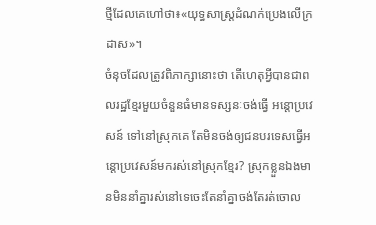ថ្មីដែលគេហៅថា៖«យុទ្ធសាស្ត្រដំណក់ប្រេងលើក្រដាស»។
ចំនុចដែលត្រូវពិភាក្សានោះថា តើហេតុអ្វីបានជាពលរដ្ឋខ្មែរមួយចំនួនធំមានទស្សនៈចង់ធ្វើ អន្តោប្រវេសន៍ ទៅនៅស្រុកគេ តែមិនចង់ឲ្យជនបរទេសធ្វើអន្តោប្រវេសន៍មករស់នៅស្រុកខ្មែរ? ស្រុកខ្លួនឯងមានមិននាំគ្នារស់នៅទេចេះតែនាំគ្នាចង់តែរត់ចោល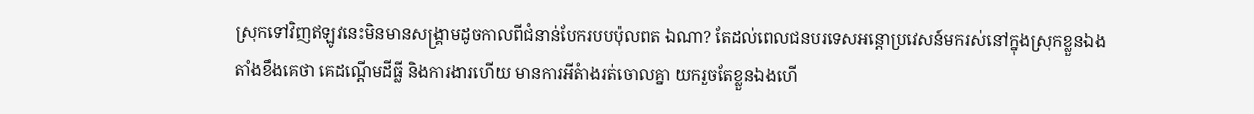ស្រុកទៅវិញឥឡូវនេះមិនមានសង្គ្រាមដូចកាលពីជំនាន់បែករបបប៉ុលពត ឯណា? តែដល់ពេលជនបរទេសអន្តោប្រវេសន៍មករស់នៅក្នុងស្រុកខ្លួនឯង តាំងខឹងគេថា គេដណ្តើមដីធ្លី និងការងារហើយ មានការអីតំាងរត់ចោលគ្នា យករួចតែខ្លួនឯងហើ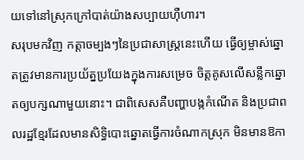យទៅនៅស្រុកក្រៅបាត់យ៉ាងសប្បាយហ៊ឺហារ។
សរុបមកវិញ កត្តាចម្បងៗនៃប្រជាសាស្រ្តនេះហើយ ធ្វើឲ្យម្ចាស់ឆ្នោតត្រូវមានការប្រយ័ត្នប្រយែងក្នុងការសម្រេច ចិត្តគូសលើសន្លឹកឆ្នោតឲ្យបក្សណាមួយនោះ។ ជាពិសេសគឺបញ្ហាបង្កកំណើត និងប្រជាពលរដ្ឋខ្មែរដែលមានសិទ្ធិបោះឆ្នោតធ្វើការចំណាកស្រុក មិនមានឱកា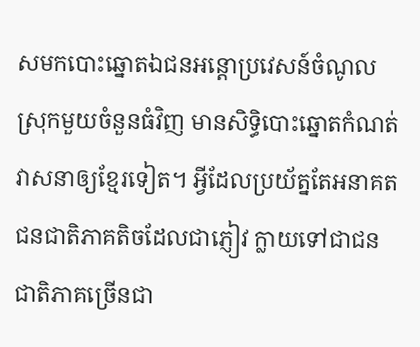សមកបោះឆ្នោតឯជនអន្តោប្រវេសន៍ចំណូលស្រុកមួយចំនួនធំវិញ មានសិទ្ធិបោះឆ្នោតកំណត់វាសនាឲ្យខ្មែរទៀត។ អ្វីដែលប្រយ័ត្នតែអនាគតជនជាតិភាគតិចដែលជាភ្ញៀវ ក្លាយទៅជាជនជាតិភាគច្រើនជា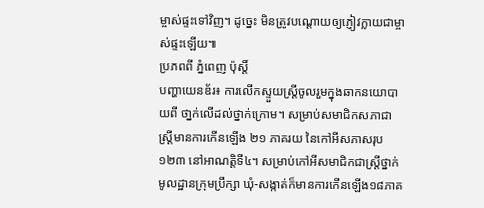ម្ចាស់ផ្ទះទៅវិញ។ ដូច្នេះ មិនត្រូវបណ្ដោយឲ្យភ្ញៀវក្លាយជាម្ចាស់ផ្ទះឡើយ៕
ប្រភពពី ភ្នំពេញ ប៉ុស្តិ៍
បញ្ហាយេនឌ័រ៖ ការលើកស្ទួយស្រ្តីចូលរួមក្នុងឆាកនយោបាយពី ថា្នក់លើដល់ថ្នាក់ក្រោម។ សម្រាប់សមាជិកសភាជាស្ត្រីមានការកើនឡើង ២១ ភាគរយ នៃកៅអីសភាសរុប១២៣ នៅអាណត្តិទី៤។ សម្រាប់កៅអីសមាជិកជាស្ត្រីថ្នាក់មូលដ្ឋានក្រុមប្រឹក្សា ឃុំ-សង្កាត់ក៏មានការកើនឡើង១៨ភាគ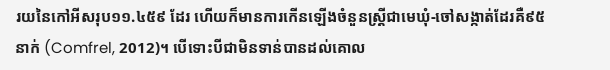រយនៃកៅអីសរុប១១.៤៥៩ ដែរ ហើយក៏មានការកើនឡើងចំនួនស្រ្តីជាមេឃុំ-ចៅសង្កាត់ដែរគឺ៩៥ នាក់ (Comfrel, 2012)។ បើទោះបីជាមិនទាន់បានដល់គោល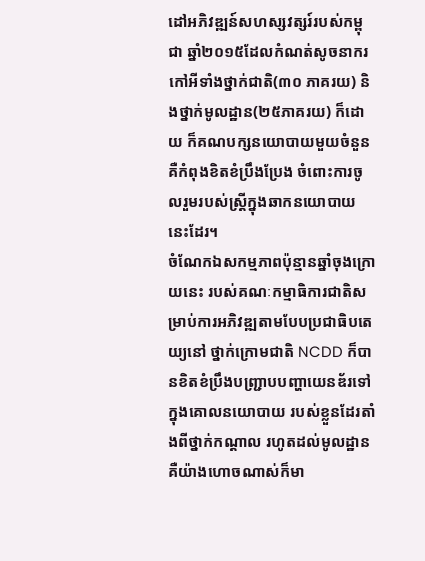ដៅអភិវឌ្ឍន៍សហស្សវត្សរ៍របស់កម្ពុជា ឆ្នាំ២០១៥ដែលកំណត់សូចនាករកៅអីទាំងថ្នាក់ជាតិ(៣០ ភាគរយ) និងថ្នាក់មូលដ្ឋាន(២៥ភាគរយ) ក៏ដោយ ក៏គណបក្សនយោបាយមួយចំនួន គឺកំពុងខិតខំប្រឹងប្រែង ចំពោះការចូលរួមរបស់ស្រ្តីក្នុងឆាកនយោបាយនេះដែរ។
ចំណែកឯសកម្មភាពប៉ុន្មានឆ្នាំចុងក្រោយនេះ របស់គណៈកម្មាធិការជាតិសម្រាប់ការអភិវឌ្ឍតាមបែបប្រជាធិបតេយ្យនៅ ថ្នាក់ក្រោមជាតិ NCDD ក៏បានខិតខំប្រឹងបញ្ជ្រាបបញ្ហាយេនឌ័រទៅក្នុងគោលនយោបាយ របស់ខ្លួនដែរតាំងពីថ្នាក់កណ្តាល រហូតដល់មូលដ្ឋាន គឺយ៉ាងហោចណាស់ក៏មា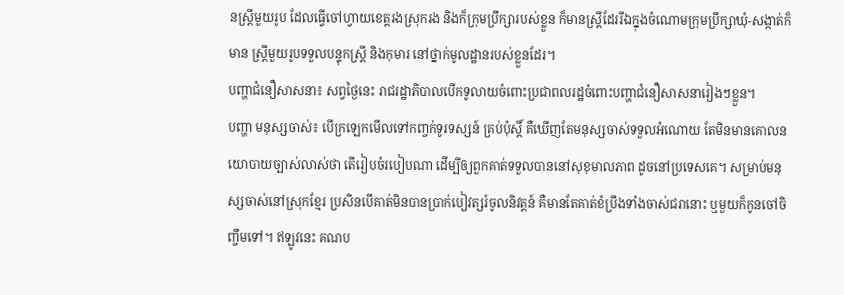នស្រ្តីមួយរូប ដែលធ្វើចៅហ្វាយខេត្តរងស្រុករង និងក៏ក្រុមប្រឹក្សារបស់ខ្លួន ក៏មានស្ត្រីដែររីឯក្នុងចំណោមក្រុមប្រឹក្សាឃុំ-សង្កាត់ក៏មាន ស្ត្រីមួយរូបទទួលបន្ទុកស្រ្តី និងកុមារ នៅថ្នាក់មូលដ្ឋានរបស់ខ្លួនដែរ។
បញ្ហាជំនឿសាសនា៖ សព្វថ្ងៃនេះ រាជរដ្ឋាភិបាលបើកទូលាយចំពោះប្រជាពលរដ្ឋចំពោះបញ្ហាជំនឿសាសនារៀងៗខ្លួន។
បញ្ហា មនុស្សចាស់៖ បើក្រឡេកមើលទៅកញ្ចក់ទូរទស្សន៍ គ្រប់ប៉ុស្តិ៍ គឺឃើញតែមនុស្សចាស់ទទួលអំណោយ តែមិនមានគោលនយោបាយច្បាស់លាស់ថា តើរៀបចំរបៀបណា ដើម្បីឲ្យពួកគាត់ទទួលបាននៅសុខុមាលភាព ដូចនៅប្រទេសគេ។ សម្រាប់មនុស្សចាស់នៅស្រុកខ្មែរ ប្រសិនបើគាត់មិនបានប្រាក់បៀវត្សរ៍ចូលនិវត្តន៍ គឺមានតែគាត់ខំប្រឹងទាំងចាស់ជរានោះ ឬមួយក៏កូនចៅចិញ្ចឹមទៅ។ ឥឡូវនេះ គណប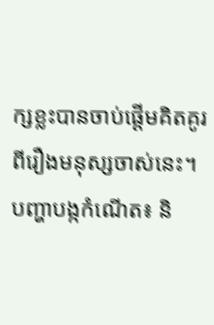ក្សខ្លះបានចាប់ផ្តើមគិតគូរពីរឿងមនុស្សចាស់នេះ។
បញ្ហាបង្កកំណើត៖ និ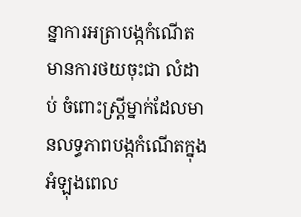ន្នាការអត្រាបង្កកំណើតមានការថយចុះជា លំដាប់ ចំពោះស្រ្តីម្នាក់ដែលមានលទ្ធភាពបង្កកំណើតក្នុងអំឡុងពេល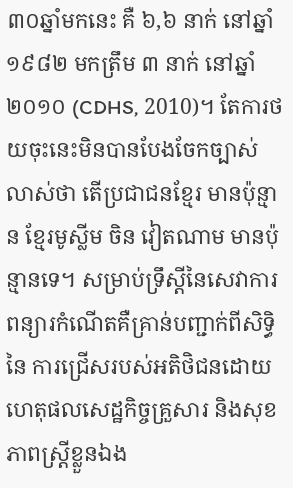៣០ឆ្នាំមកនេះ គឺ ៦,៦ នាក់ នៅឆ្នាំ ១៩៨២ មកត្រឹម ៣ នាក់ នៅឆ្នាំ ២០១០ (CDHS, 2010)។ តែការថយចុះនេះមិនបានបែងចែកច្បាស់លាស់ថា តើប្រជាជនខ្មែរ មានប៉ុន្មាន ខ្មែរមូស្លីម ចិន វៀតណាម មានប៉ុន្មានទេ។ សម្រាប់ទ្រឹស្តីនៃសេវាការពន្យារកំណើតគឺគ្រាន់បញ្ជាក់ពីសិទ្ធិនៃ ការជ្រើសរបស់អតិថិជនដោយហេតុផលសេដ្ឋកិច្ចគ្រួសារ និងសុខភាពស្ត្រីខ្លួនឯង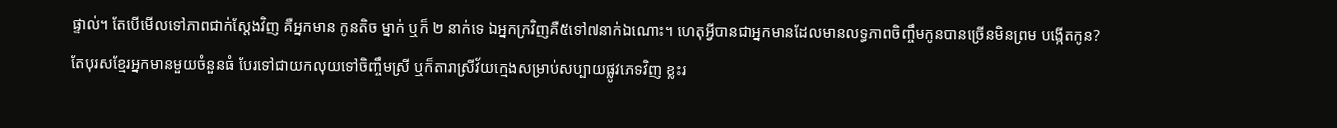ផ្ទាល់។ តែបើមើលទៅភាពជាក់ស្តែងវិញ គឺអ្នកមាន កូនតិច ម្នាក់ ឬក៏ ២ នាក់ទេ ឯអ្នកក្រវិញគឺ៥ទៅ៧នាក់ឯណោះ។ ហេតុអ្វីបានជាអ្នកមានដែលមានលទ្ធភាពចិញ្ចឹមកូនបានច្រើនមិនព្រម បង្កើតកូន?
តែបុរសខ្មែរអ្នកមានមួយចំនួនធំ បែរទៅជាយកលុយទៅចិញ្ចឹមស្រី ឬក៏តារាស្រីវ័យក្មេងសម្រាប់សប្បាយផ្លូវភេទវិញ ខ្លះរ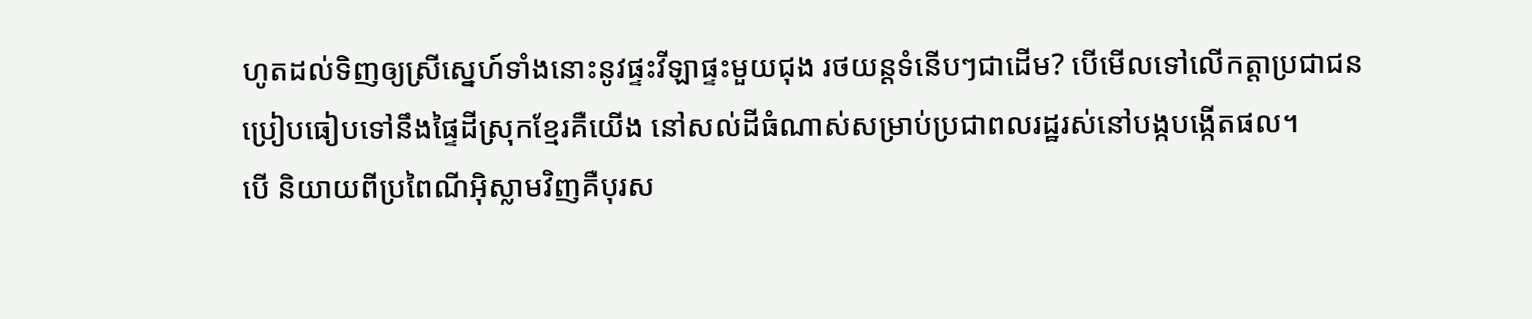ហូតដល់ទិញឲ្យស្រីស្នេហ៍ទាំងនោះនូវផ្ទះវីឡាផ្ទះមួយជុង រថយន្តទំនើបៗជាដើម? បើមើលទៅលើកត្តាប្រជាជនប្រៀបធៀបទៅនឹងផ្ទៃដីស្រុកខ្មែរគឺយើង នៅសល់ដីធំណាស់សម្រាប់ប្រជាពលរដ្ឋរស់នៅបង្កបង្កើតផល។
បើ និយាយពីប្រពៃណីអ៊ិស្លាមវិញគឺបុរស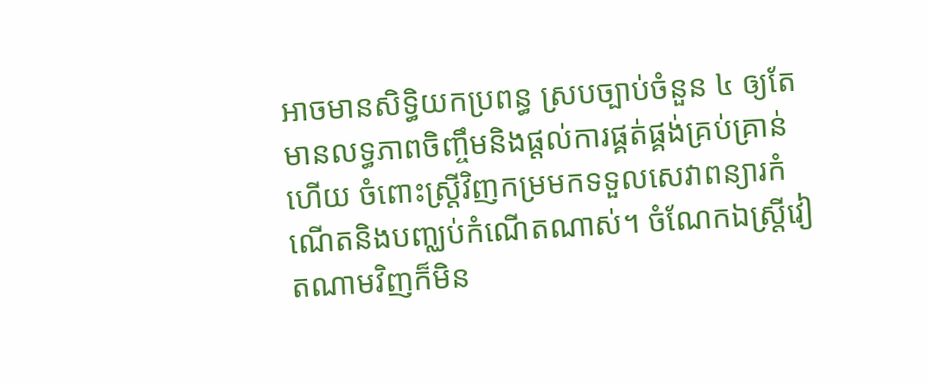អាចមានសិទ្ធិយកប្រពន្ធ ស្របច្បាប់ចំនួន ៤ ឲ្យតែមានលទ្ធភាពចិញ្ចឹមនិងផ្តល់ការផ្គត់ផ្គង់គ្រប់គ្រាន់ហើយ ចំពោះស្រី្តវិញកម្រមកទទួលសេវាពន្យារកំណើតនិងបញ្ឈប់កំណើតណាស់។ ចំណែកឯស្រី្តវៀតណាមវិញក៏មិន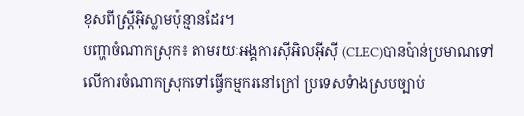ខុសពីស្រី្តអ៊ិស្លាមប៉ុន្មានដែរ។
បញ្ហាចំណាកស្រុក៖ តាមរយៈអង្គការស៊ីអិលអ៊ីស៊ី (CLEC)បានប៉ាន់ប្រមាណទៅលើការចំណាកស្រុកទៅធ្វើកម្មករនៅក្រៅ ប្រទេសទំាងស្របច្បាប់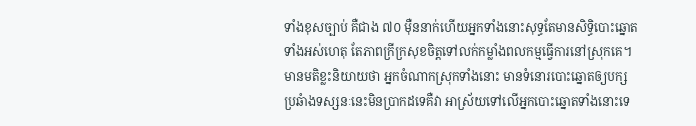ទាំងខុសច្បាប់ គឺជាង ៧០ ម៉ឺននាក់ហើយអ្នកទាំងនោះសុទ្ធតែមានសិទ្ធិបោះឆ្នោតទាំងអស់ហេតុ តែភាពក្រីក្រសុខចិត្តទៅលក់កម្លាំងពលកម្មធ្វើការនៅស្រុកគេ។ មានមតិខ្លះនិយាយថា អ្នកចំណាកស្រុកទាំងនោះ មានទំនោរបោះឆ្នោតឲ្យបក្សប្រឆំាងទស្សនៈនេះមិនប្រាកដទេគឺវា អាស្រ័យទៅលើអ្នកបោះឆ្នោតទាំងនោះទេ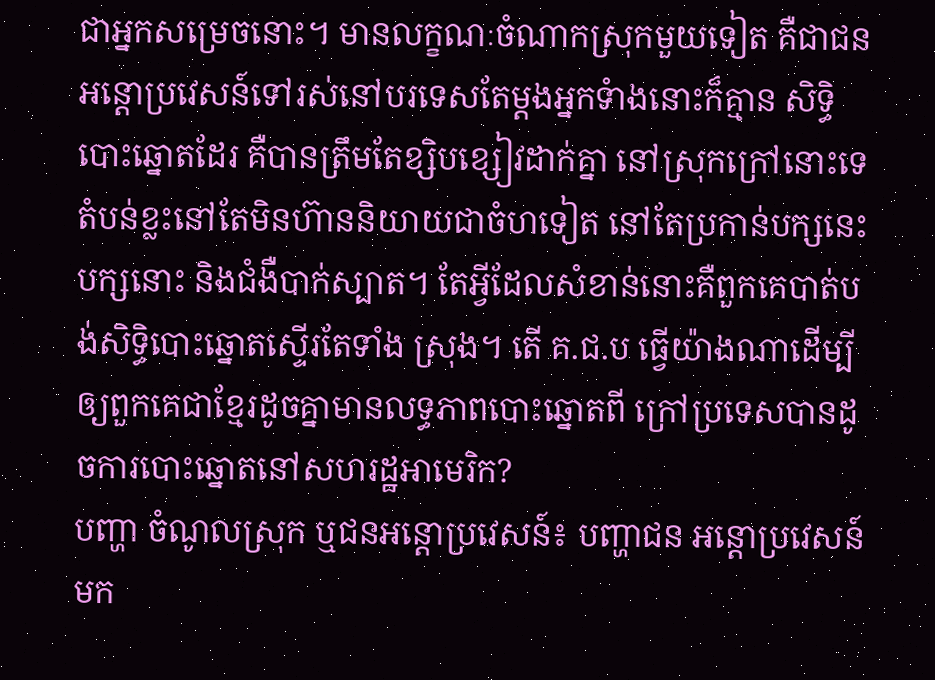ជាអ្នកសម្រេចនោះ។ មានលក្ខណៈចំណាកស្រុកមួយទៀត គឺជាជនអន្តោប្រវេសន៍ទៅរស់នៅបរទេសតែម្តងអ្នកទំាងនោះក៏គ្មាន សិទ្ធិបោះឆ្នោតដែរ គឺបានត្រឹមតែខ្សិបខ្សៀវដាក់គ្នា នៅស្រុកក្រៅនោះទេតំបន់ខ្លះនៅតែមិនហ៊ាននិយាយជាចំហទៀត នៅតែប្រកាន់បក្សនេះ បក្សនោះ និងជំងឺបាក់ស្បាត។ តែអ្វីដែលសំខាន់នោះគឺពួកគេបាត់បង់សិទ្ធិបោះឆ្នោតស្ទើរតែទាំង ស្រុង។ តើ គ.ជ.ប ធ្វើយ៉ាងណាដើម្បីឲ្យពួកគេជាខ្មែរដូចគ្នាមានលទ្ធភាពបោះឆ្នោតពី ក្រៅប្រទេសបានដូចការបោះឆ្នោតនៅសហរដ្ឋអាមេរិក?
បញ្ហា ចំណូលស្រុក ឬជនអន្តោប្រវេសន៍៖ បញ្ហាជន អន្តោប្រវេសន៍មក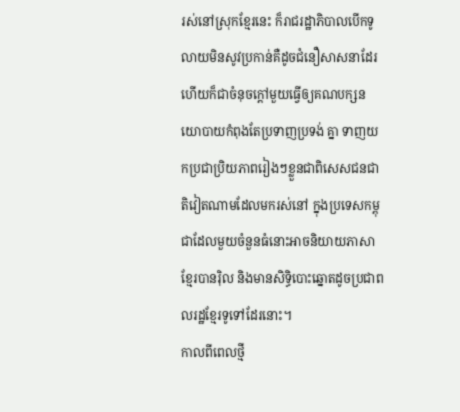រស់នៅស្រុកខ្មែរនេះ ក៏រាជរដ្ឋាភិបាលបើកទូលាយមិនសូវប្រកាន់គឺដូចជំនឿសាសនាដែរ ហើយក៏ជាចំនុចក្តៅមួយធ្វើឲ្យគណបក្សនយោបាយកំពុងតែប្រទាញប្រទង់ គ្នា ទាញយកប្រជាប្រិយភាពរៀងៗខ្លួនជាពិសេសជនជាតិវៀតណាមដែលមករស់នៅ ក្នុងប្រទេសកម្ពុជាដែលមួយចំនួនធំនោះអាចនិយាយភាសាខ្មែរបានរ៉ិល និងមានសិទ្ធិបោះឆ្នោតដូចប្រជាពលរដ្ឋខ្មែរទូទៅដែរនោះ។
កាលពីពេលថ្មី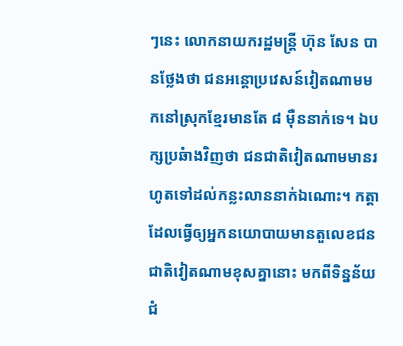ៗនេះ លោកនាយករដ្ឋមន្ត្រី ហ៊ុន សែន បានថ្លែងថា ជនអន្តោប្រវេសន៍វៀតណាមមកនៅស្រុកខ្មែរមានតែ ៨ ម៉ឺននាក់ទេ។ ឯបក្សប្រឆំាងវិញថា ជនជាតិវៀតណាមមានរហូតទៅដល់កន្លះលាននាក់ឯណោះ។ កត្តាដែលធ្វើឲ្យអ្នកនយោបាយមានតួលេខជនជាតិវៀតណាមខុសគ្នានោះ មកពីទិន្នន័យជំ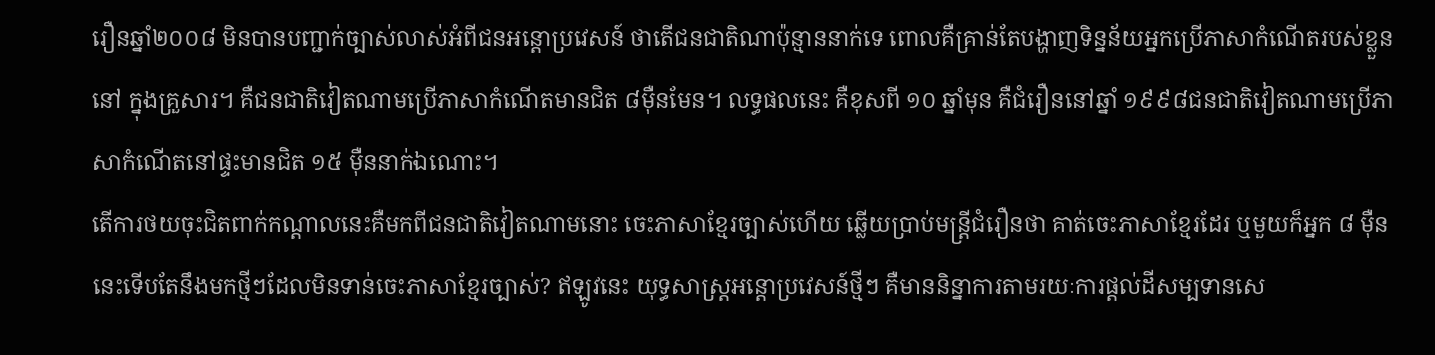រឿនឆ្នាំ២០០៨ មិនបានបញ្ជាក់ច្បាស់លាស់អំពីជនអន្តោប្រវេសន៍ ថាតើជនជាតិណាប៉ុន្មាននាក់ទេ ពោលគឺគ្រាន់តែបង្ហាញទិន្នន័យអ្នកប្រើភាសាកំណើតរបស់ខ្លួននៅ ក្នុងគ្រួសារ។ គឺជនជាតិវៀតណាមប្រើភាសាកំណើតមានជិត ៨ម៉ឺនមែន។ លទ្ធផលនេះ គឺខុសពី ១០ ឆ្នាំមុន គឺជំរឿននៅឆ្នាំ ១៩៩៨ជនជាតិវៀតណាមប្រើភាសាកំណើតនៅផ្ទះមានជិត ១៥ ម៉ឺននាក់ឯណោះ។
តើការថយចុះជិតពាក់កណ្តាលនេះគឺមកពីជនជាតិវៀតណាមនោះ ចេះភាសាខ្មែរច្បាស់ហើយ ឆ្លើយប្រាប់មន្ត្រីជំរឿនថា គាត់ចេះភាសាខ្មែរដែរ ឬមួយក៏អ្នក ៨ ម៉ឺននេះទើបតែនឹងមកថ្មីៗដែលមិនទាន់ចេះភាសាខ្មែរច្បាស់? ឥឡូវនេះ យុទ្ធសាស្ត្រអន្តោប្រវេសន៍ថ្មីៗ គឺមាននិន្នាការតាមរយៈការផ្តល់ដីសម្បទានសេ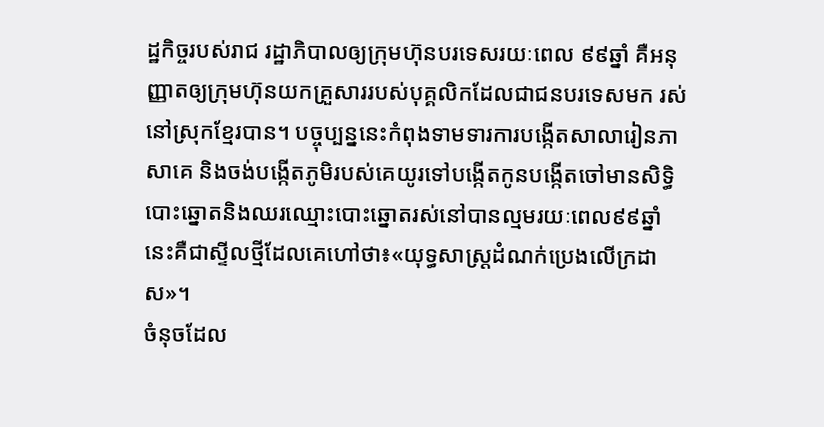ដ្ឋកិច្ចរបស់រាជ រដ្ឋាភិបាលឲ្យក្រុមហ៊ុនបរទេសរយៈពេល ៩៩ឆ្នាំ គឺអនុញ្ញាតឲ្យក្រុមហ៊ុនយកគ្រួសាររបស់បុគ្គលិកដែលជាជនបរទេសមក រស់នៅស្រុកខ្មែរបាន។ បច្ចុប្បន្ននេះកំពុងទាមទារការបង្កើតសាលារៀនភាសាគេ និងចង់បង្កើតភូមិរបស់គេយូរទៅបង្កើតកូនបង្កើតចៅមានសិទ្ធិ បោះឆ្នោតនិងឈរឈ្មោះបោះឆ្នោតរស់នៅបានល្មមរយៈពេល៩៩ឆ្នាំ នេះគឺជាស្ទីលថ្មីដែលគេហៅថា៖«យុទ្ធសាស្ត្រដំណក់ប្រេងលើក្រដាស»។
ចំនុចដែល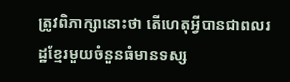ត្រូវពិភាក្សានោះថា តើហេតុអ្វីបានជាពលរដ្ឋខ្មែរមួយចំនួនធំមានទស្ស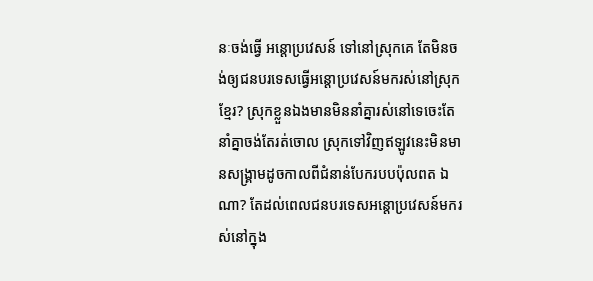នៈចង់ធ្វើ អន្តោប្រវេសន៍ ទៅនៅស្រុកគេ តែមិនចង់ឲ្យជនបរទេសធ្វើអន្តោប្រវេសន៍មករស់នៅស្រុកខ្មែរ? ស្រុកខ្លួនឯងមានមិននាំគ្នារស់នៅទេចេះតែនាំគ្នាចង់តែរត់ចោល ស្រុកទៅវិញឥឡូវនេះមិនមានសង្គ្រាមដូចកាលពីជំនាន់បែករបបប៉ុលពត ឯណា? តែដល់ពេលជនបរទេសអន្តោប្រវេសន៍មករស់នៅក្នុង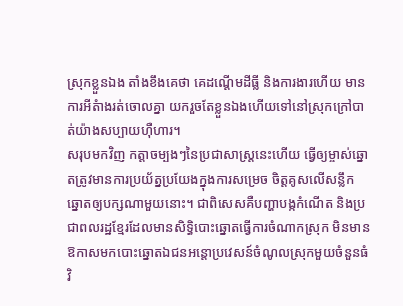ស្រុកខ្លួនឯង តាំងខឹងគេថា គេដណ្តើមដីធ្លី និងការងារហើយ មានការអីតំាងរត់ចោលគ្នា យករួចតែខ្លួនឯងហើយទៅនៅស្រុកក្រៅបាត់យ៉ាងសប្បាយហ៊ឺហារ។
សរុបមកវិញ កត្តាចម្បងៗនៃប្រជាសាស្រ្តនេះហើយ ធ្វើឲ្យម្ចាស់ឆ្នោតត្រូវមានការប្រយ័ត្នប្រយែងក្នុងការសម្រេច ចិត្តគូសលើសន្លឹកឆ្នោតឲ្យបក្សណាមួយនោះ។ ជាពិសេសគឺបញ្ហាបង្កកំណើត និងប្រជាពលរដ្ឋខ្មែរដែលមានសិទ្ធិបោះឆ្នោតធ្វើការចំណាកស្រុក មិនមានឱកាសមកបោះឆ្នោតឯជនអន្តោប្រវេសន៍ចំណូលស្រុកមួយចំនួនធំវិ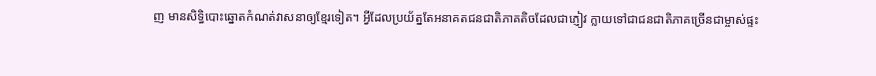ញ មានសិទ្ធិបោះឆ្នោតកំណត់វាសនាឲ្យខ្មែរទៀត។ អ្វីដែលប្រយ័ត្នតែអនាគតជនជាតិភាគតិចដែលជាភ្ញៀវ ក្លាយទៅជាជនជាតិភាគច្រើនជាម្ចាស់ផ្ទះ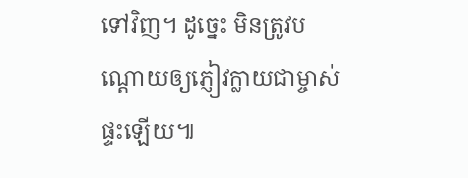ទៅវិញ។ ដូច្នេះ មិនត្រូវបណ្ដោយឲ្យភ្ញៀវក្លាយជាម្ចាស់ផ្ទះឡើយ៕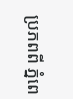ប្រភពពី ភ្នំពេ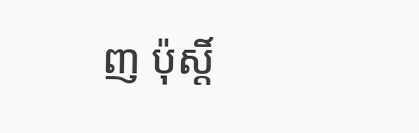ញ ប៉ុស្តិ៍